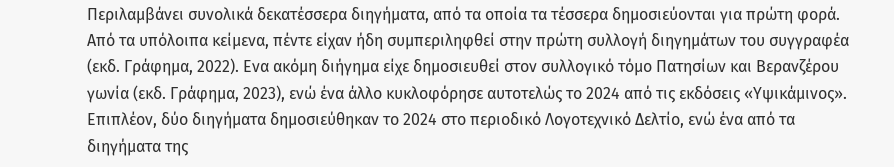Περιλαμβάνει συνολικά δεκατέσσερα διηγήματα, από τα οποία τα τέσσερα δημοσιεύονται για πρώτη φορά. Από τα υπόλοιπα κείμενα, πέντε είχαν ήδη συμπεριληφθεί στην πρώτη συλλογή διηγημάτων του συγγραφέα (εκδ. Γράφημα, 2022). Ενα ακόμη διήγημα είχε δημοσιευθεί στον συλλογικό τόμο Πατησίων και Βερανζέρου γωνία (εκδ. Γράφημα, 2023), ενώ ένα άλλο κυκλοφόρησε αυτοτελώς το 2024 από τις εκδόσεις «Υψικάμινος».
Επιπλέον, δύο διηγήματα δημοσιεύθηκαν το 2024 στο περιοδικό Λογοτεχνικό Δελτίο, ενώ ένα από τα διηγήματα της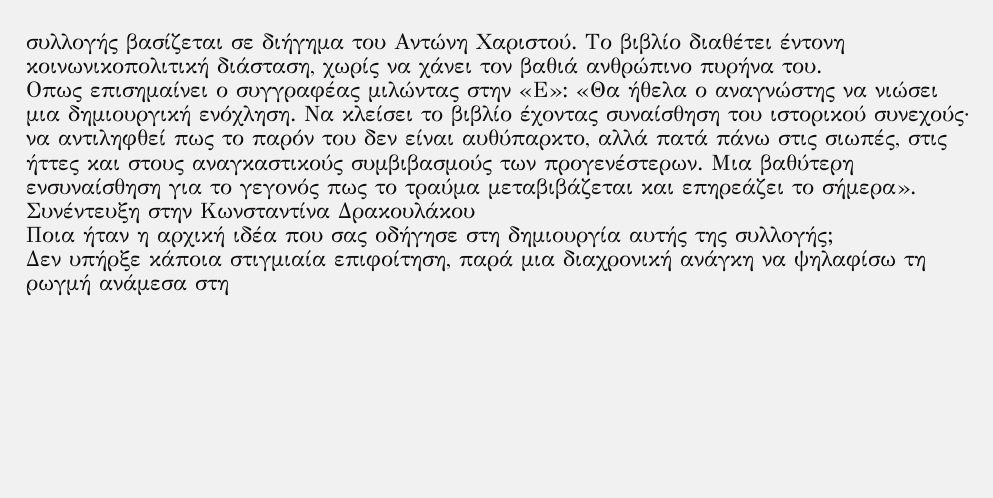συλλογής βασίζεται σε διήγημα του Αντώνη Χαριστού. Το βιβλίο διαθέτει έντονη κοινωνικοπολιτική διάσταση, χωρίς να χάνει τον βαθιά ανθρώπινο πυρήνα του.
Οπως επισημαίνει ο συγγραφέας μιλώντας στην «Ε»: «Θα ήθελα ο αναγνώστης να νιώσει μια δημιουργική ενόχληση. Να κλείσει το βιβλίο έχοντας συναίσθηση του ιστορικού συνεχούς· να αντιληφθεί πως το παρόν του δεν είναι αυθύπαρκτο, αλλά πατά πάνω στις σιωπές, στις ήττες και στους αναγκαστικούς συμβιβασμούς των προγενέστερων. Μια βαθύτερη ενσυναίσθηση για το γεγονός πως το τραύμα μεταβιβάζεται και επηρεάζει το σήμερα».
Συνέντευξη στην Κωνσταντίνα Δρακουλάκου
Ποια ήταν η αρχική ιδέα που σας οδήγησε στη δημιουργία αυτής της συλλογής;
Δεν υπήρξε κάποια στιγμιαία επιφοίτηση, παρά μια διαχρονική ανάγκη να ψηλαφίσω τη ρωγμή ανάμεσα στη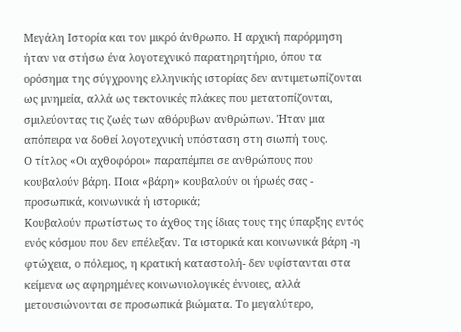Μεγάλη Ιστορία και τον μικρό άνθρωπο. Η αρχική παρόρμηση ήταν να στήσω ένα λογοτεχνικό παρατηρητήριο, όπου τα ορόσημα της σύγχρονης ελληνικής ιστορίας δεν αντιμετωπίζονται ως μνημεία, αλλά ως τεκτονικές πλάκες που μετατοπίζονται, σμιλεύοντας τις ζωές των αθόρυβων ανθρώπων. Ήταν μια απόπειρα να δοθεί λογοτεχνική υπόσταση στη σιωπή τους.
Ο τίτλος «Οι αχθοφόροι» παραπέμπει σε ανθρώπους που κουβαλούν βάρη. Ποια «βάρη» κουβαλούν οι ήρωές σας - προσωπικά, κοινωνικά ή ιστορικά;
Κουβαλούν πρωτίστως το άχθος της ίδιας τους της ύπαρξης εντός ενός κόσμου που δεν επέλεξαν. Τα ιστορικά και κοινωνικά βάρη -η φτώχεια, ο πόλεμος, η κρατική καταστολή- δεν υφίστανται στα κείμενα ως αφηρημένες κοινωνιολογικές έννοιες, αλλά μετουσιώνονται σε προσωπικά βιώματα. Το μεγαλύτερο,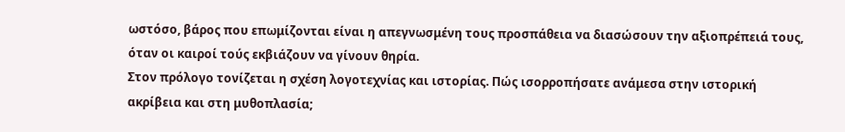ωστόσο, βάρος που επωμίζονται είναι η απεγνωσμένη τους προσπάθεια να διασώσουν την αξιοπρέπειά τους, όταν οι καιροί τούς εκβιάζουν να γίνουν θηρία.
Στον πρόλογο τονίζεται η σχέση λογοτεχνίας και ιστορίας. Πώς ισορροπήσατε ανάμεσα στην ιστορική ακρίβεια και στη μυθοπλασία;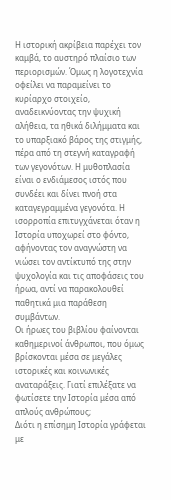Η ιστορική ακρίβεια παρέχει τον καμβά, το αυστηρό πλαίσιο των περιορισμών. Όμως η λογοτεχνία οφείλει να παραμείνει το κυρίαρχο στοιχείο, αναδεικνύοντας την ψυχική αλήθεια, τα ηθικά διλήμματα και το υπαρξιακό βάρος της στιγμής, πέρα από τη στεγνή καταγραφή των γεγονότων. Η μυθοπλασία είναι ο ενδιάμεσος ιστός που συνδέει και δίνει πνοή στα καταγεγραμμένα γεγονότα. Η ισορροπία επιτυγχάνεται όταν η Ιστορία υποχωρεί στο φόντο, αφήνοντας τον αναγνώστη να νιώσει τον αντίκτυπό της στην ψυχολογία και τις αποφάσεις του ήρωα, αντί να παρακολουθεί παθητικά μια παράθεση συμβάντων.
Οι ήρωες του βιβλίου φαίνονται καθημερινοί άνθρωποι, που όμως βρίσκονται μέσα σε μεγάλες ιστορικές και κοινωνικές αναταράξεις. Γιατί επιλέξατε να φωτίσετε την Ιστορία μέσα από απλούς ανθρώπους;
Διότι η επίσημη Ιστορία γράφεται με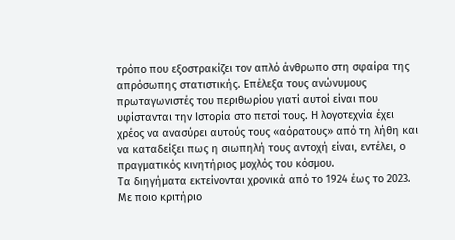τρόπο που εξοστρακίζει τον απλό άνθρωπο στη σφαίρα της απρόσωπης στατιστικής. Επέλεξα τους ανώνυμους πρωταγωνιστές του περιθωρίου γιατί αυτοί είναι που υφίστανται την Ιστορία στο πετσί τους. Η λογοτεχνία έχει χρέος να ανασύρει αυτούς τους «αόρατους» από τη λήθη και να καταδείξει πως η σιωπηλή τους αντοχή είναι, εντέλει, ο πραγματικός κινητήριος μοχλός του κόσμου.
Τα διηγήματα εκτείνονται χρονικά από το 1924 έως το 2023. Με ποιο κριτήριο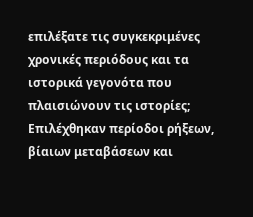επιλέξατε τις συγκεκριμένες χρονικές περιόδους και τα ιστορικά γεγονότα που πλαισιώνουν τις ιστορίες;
Επιλέχθηκαν περίοδοι ρήξεων, βίαιων μεταβάσεων και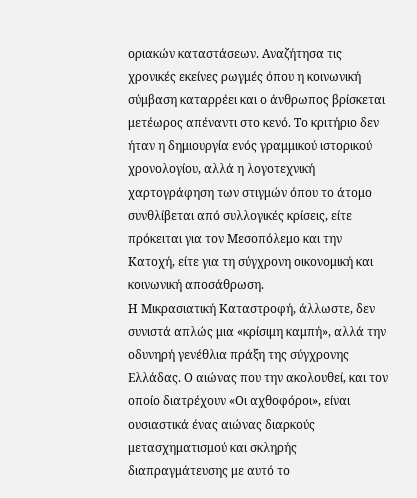οριακών καταστάσεων. Αναζήτησα τις χρονικές εκείνες ρωγμές όπου η κοινωνική σύμβαση καταρρέει και ο άνθρωπος βρίσκεται μετέωρος απέναντι στο κενό. Το κριτήριο δεν ήταν η δημιουργία ενός γραμμικού ιστορικού χρονολογίου, αλλά η λογοτεχνική χαρτογράφηση των στιγμών όπου το άτομο συνθλίβεται από συλλογικές κρίσεις, είτε πρόκειται για τον Μεσοπόλεμο και την Κατοχή, είτε για τη σύγχρονη οικονομική και κοινωνική αποσάθρωση.
Η Μικρασιατική Καταστροφή, άλλωστε, δεν συνιστά απλώς μια «κρίσιμη καμπή», αλλά την οδυνηρή γενέθλια πράξη της σύγχρονης Ελλάδας. Ο αιώνας που την ακολουθεί, και τον οποίο διατρέχουν «Οι αχθοφόροι», είναι ουσιαστικά ένας αιώνας διαρκούς μετασχηματισμού και σκληρής διαπραγμάτευσης με αυτό το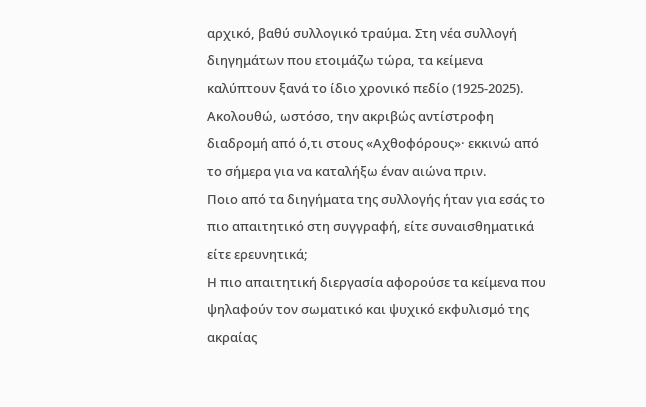αρχικό, βαθύ συλλογικό τραύμα. Στη νέα συλλογή διηγημάτων που ετοιμάζω τώρα, τα κείμενα καλύπτουν ξανά το ίδιο χρονικό πεδίο (1925-2025). Ακολουθώ, ωστόσο, την ακριβώς αντίστροφη διαδρομή από ό,τι στους «Αχθοφόρους»· εκκινώ από το σήμερα για να καταλήξω έναν αιώνα πριν.
Ποιο από τα διηγήματα της συλλογής ήταν για εσάς το πιο απαιτητικό στη συγγραφή, είτε συναισθηματικά είτε ερευνητικά;
Η πιο απαιτητική διεργασία αφορούσε τα κείμενα που ψηλαφούν τον σωματικό και ψυχικό εκφυλισμό της ακραίας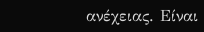ανέχειας. Είναι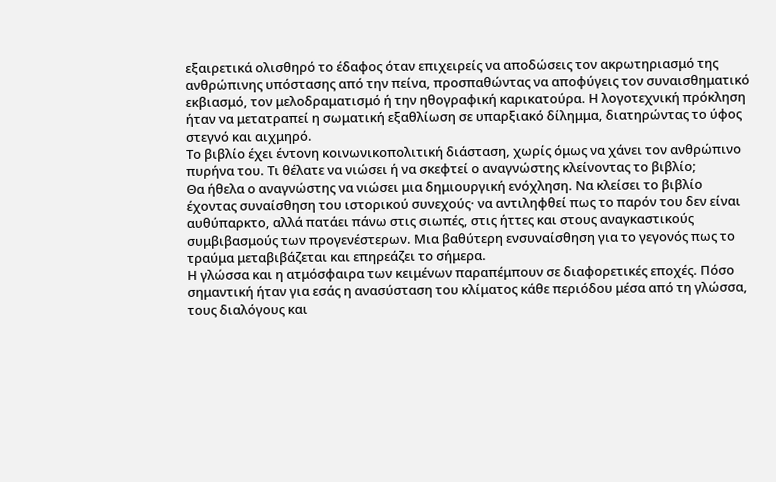εξαιρετικά ολισθηρό το έδαφος όταν επιχειρείς να αποδώσεις τον ακρωτηριασμό της ανθρώπινης υπόστασης από την πείνα, προσπαθώντας να αποφύγεις τον συναισθηματικό εκβιασμό, τον μελοδραματισμό ή την ηθογραφική καρικατούρα. Η λογοτεχνική πρόκληση ήταν να μετατραπεί η σωματική εξαθλίωση σε υπαρξιακό δίλημμα, διατηρώντας το ύφος στεγνό και αιχμηρό.
Το βιβλίο έχει έντονη κοινωνικοπολιτική διάσταση, χωρίς όμως να χάνει τον ανθρώπινο πυρήνα του. Τι θέλατε να νιώσει ή να σκεφτεί ο αναγνώστης κλείνοντας το βιβλίο;
Θα ήθελα ο αναγνώστης να νιώσει μια δημιουργική ενόχληση. Να κλείσει το βιβλίο έχοντας συναίσθηση του ιστορικού συνεχούς· να αντιληφθεί πως το παρόν του δεν είναι αυθύπαρκτο, αλλά πατάει πάνω στις σιωπές, στις ήττες και στους αναγκαστικούς συμβιβασμούς των προγενέστερων. Μια βαθύτερη ενσυναίσθηση για το γεγονός πως το τραύμα μεταβιβάζεται και επηρεάζει το σήμερα.
Η γλώσσα και η ατμόσφαιρα των κειμένων παραπέμπουν σε διαφορετικές εποχές. Πόσο σημαντική ήταν για εσάς η ανασύσταση του κλίματος κάθε περιόδου μέσα από τη γλώσσα, τους διαλόγους και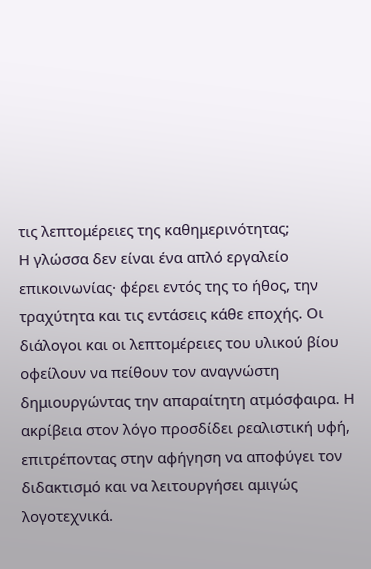τις λεπτομέρειες της καθημερινότητας;
Η γλώσσα δεν είναι ένα απλό εργαλείο επικοινωνίας· φέρει εντός της το ήθος, την τραχύτητα και τις εντάσεις κάθε εποχής. Οι διάλογοι και οι λεπτομέρειες του υλικού βίου οφείλουν να πείθουν τον αναγνώστη δημιουργώντας την απαραίτητη ατμόσφαιρα. Η ακρίβεια στον λόγο προσδίδει ρεαλιστική υφή, επιτρέποντας στην αφήγηση να αποφύγει τον διδακτισμό και να λειτουργήσει αμιγώς λογοτεχνικά.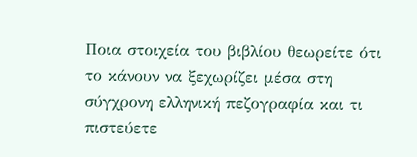Ποια στοιχεία του βιβλίου θεωρείτε ότι το κάνουν να ξεχωρίζει μέσα στη σύγχρονη ελληνική πεζογραφία και τι πιστεύετε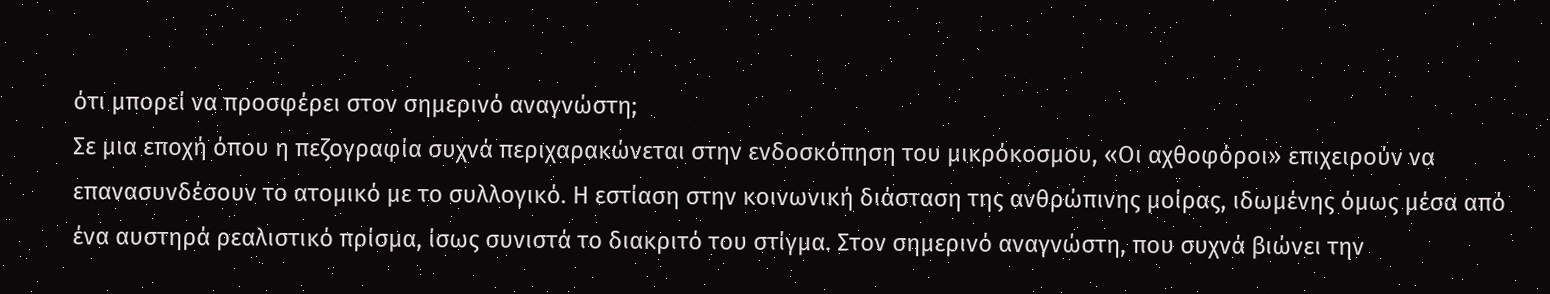ότι μπορεί να προσφέρει στον σημερινό αναγνώστη;
Σε μια εποχή όπου η πεζογραφία συχνά περιχαρακώνεται στην ενδοσκόπηση του μικρόκοσμου, «Οι αχθοφόροι» επιχειρούν να επανασυνδέσουν το ατομικό με το συλλογικό. Η εστίαση στην κοινωνική διάσταση της ανθρώπινης μοίρας, ιδωμένης όμως μέσα από ένα αυστηρά ρεαλιστικό πρίσμα, ίσως συνιστά το διακριτό του στίγμα. Στον σημερινό αναγνώστη, που συχνά βιώνει την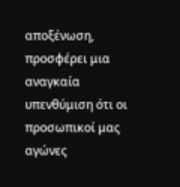αποξένωση, προσφέρει μια αναγκαία υπενθύμιση ότι οι προσωπικοί μας αγώνες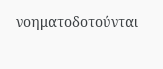νοηματοδοτούνται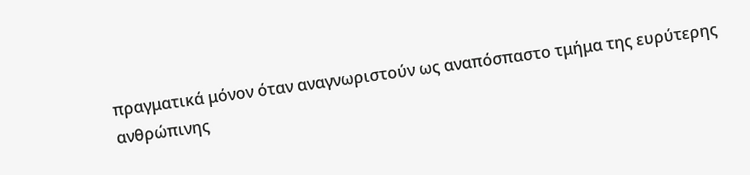πραγματικά μόνον όταν αναγνωριστούν ως αναπόσπαστο τμήμα της ευρύτερης ανθρώπινης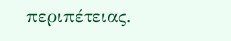περιπέτειας.